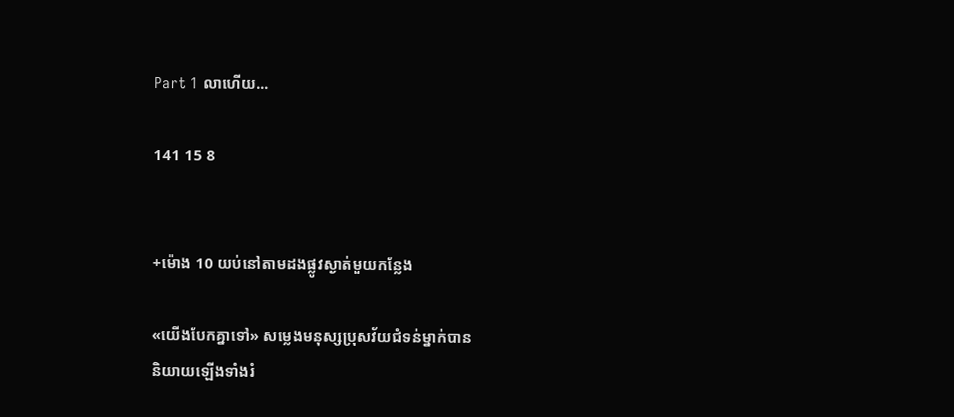Part 1 លាហេីយ...

141 15 8


+ម៉ោង 10 យប់នៅតាមដងផ្លូវស្ងាត់មួយកន្លែង

«យេីងបែកគ្នាទៅ» សម្លេងមនុស្សប្រុសវ័យជំទន់ម្នាក់បាន
និយាយឡេីងទាំងរំ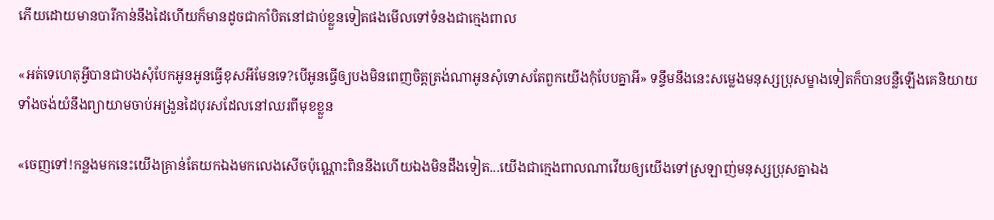ភេីយដោយមានបារីកាន់នឹងដៃហេីយក៏មានដូចជាកាំបិតនៅជាប់ខ្លួនទៀតផងមេីលទៅទំនងជាក្មេងពាល

«អត់ទេហេតុអ្វីបានជាបងសុំបែកអូនអូនធ្វេីខុសអីមែនទេ?បេីអូនធ្វេីឲ្យបងមិនពេញចិត្តត្រង់ណាអូនសុំទោសតែពួកយេីងកុំបែបគ្នាអី» ទន្ទឹមនឹងនេះសម្លេងមនុស្សប្រុសម្ខាងទៀតក៏បានបន្លឺឡេីងគេនិយាយទាំងចង់យំនឹងព្យាយាមចាប់អង្រួនដៃបុរសដែលនៅឈរពីមុខខ្លួន

«ចេញទៅ!កន្លងមកនេះយេីងគ្រាន់តែយកឯងមកលេងសេីចប៉ុណ្ណោះពិននឹងហេីយឯងមិនដឹងទៀត...យេីងជាក្មេងពាលណាវេីយឲ្យយេីងទៅស្រឡាញ់មនុស្សប្រុសគ្នាឯង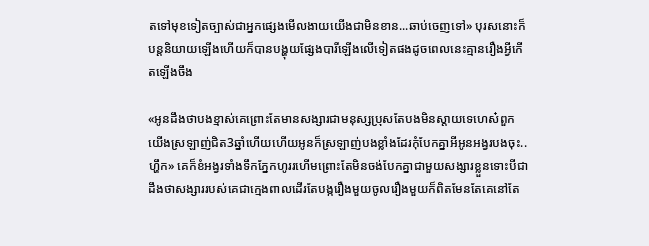តទៅមុខទៀតច្បាស់ជាអ្នកផ្សេងមេីលងាយយេីងជាមិនខាន...ឆាប់ចេញទៅ» បុរសនោះក៏បន្តនិយាយឡេីងហេីយក៏បានបង្ហុយផ្សែងបារីឡេីងលេីទៀតផងដូចពេលនេះគ្មានរឿងអ្វីកេីតឡេីងចឹង

«អូនដឹងថាបងខ្មាស់គេព្រោះតែមានសង្សារជាមនុស្សប្រុសតែបងមិនស្តាយទេហេស៎ពួកយេីងស្រឡាញ់ជិត3ឆ្នាំហេីយហេីយអូនក៏ស្រឡាញ់បងខ្លាំងដែរកុំបែកគ្នាអីអូនអង្វរបងចុះ..ហ្ហឹក» គេក៏ខំអង្វរទាំងទឹកភ្នែកហូររហេីមព្រោះតែមិនចង់បែកគ្នាជាមួយសង្សារខ្លួនទោះបីជាដឹងថាសង្សាររបស់គេជាក្មេងពាលដេីរតែបង្ករឿងមួយចូលរឿងមួយក៏ពិតមែនតែគេនៅតែ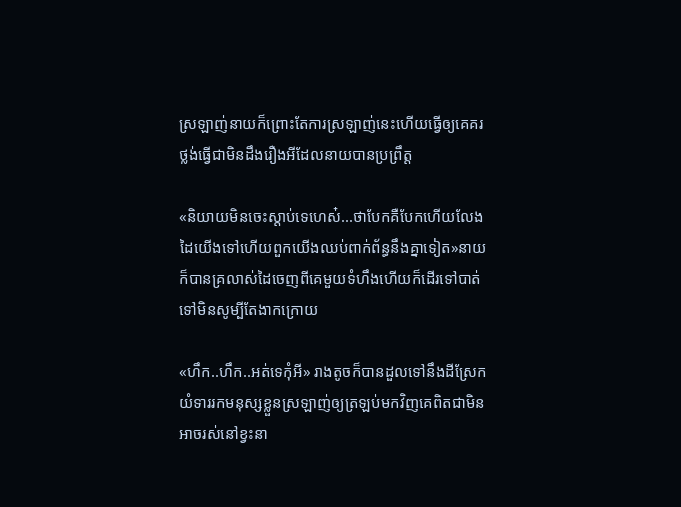ស្រឡាញ់នាយក៏ព្រោះតែការស្រឡាញ់នេះហេីយធ្វេីឲ្យគេគរថ្លង់ធ្វេីជាមិនដឹងរឿងអីដែលនាយបានប្រព្រឹត្ត

«និយាយមិនចេះស្តាប់ទេហេស៎...ថាបែកគឺបែកហេីយលែងដៃយេីងទៅហេីយពួកយេីងឈប់ពាក់ព័ន្ធនឹងគ្នាទៀត»នាយក៏បានគ្រលាស់ដៃចេញពីគេមួយទំហឹងហេីយក៏ដេីរទៅបាត់ទៅមិនសូម្បីតែងាកក្រោយ

«ហឹក..ហឹក..អត់ទេកុំអី» រាងតូចក៏បានដួលទៅនឹងដីស្រែកយំទាររកមនុស្សខ្លួនស្រឡាញ់ឲ្យត្រឡប់មកវិញគេពិតជាមិនអាចរស់នៅខ្វះនា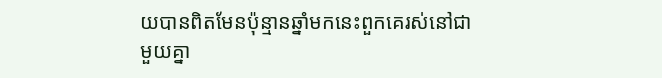យបានពិតមែនប៉ុន្មានឆ្នាំមកនេះពួកគេរស់នៅជាមួយគ្នា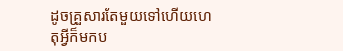ដូចគ្រួសារតែមួយទៅហេីយហេតុអ្វីក៏មកប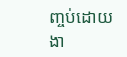ញ្ចប់ដោយងា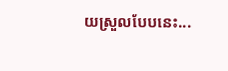យស្រួលបែបនេះ...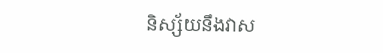និស្ស័យនឹងវាស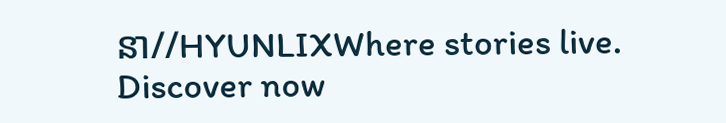នា//HYUNLIXWhere stories live. Discover now